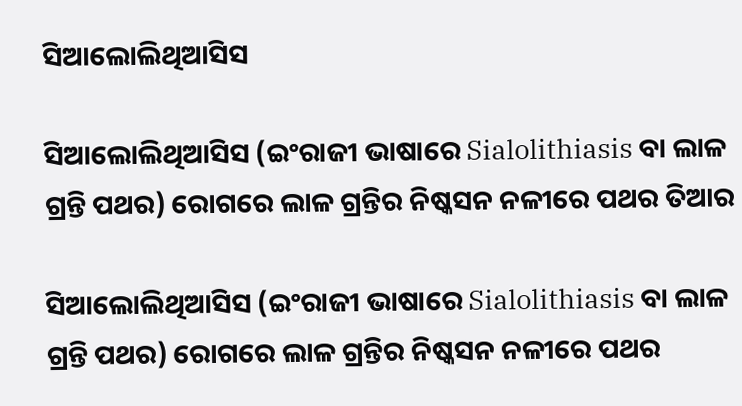ସିଆଲୋଲିଥିଆସିସ

ସିଆଲୋଲିଥିଆସିସ (ଇଂରାଜୀ ଭାଷାରେ Sialolithiasis ବା ଲାଳ ଗ୍ରନ୍ତି ପଥର) ରୋଗରେ ଲାଳ ଗ୍ରନ୍ତିର ନିଷ୍କସନ ନଳୀରେ ପଥର ତିଆର

ସିଆଲୋଲିଥିଆସିସ (ଇଂରାଜୀ ଭାଷାରେ Sialolithiasis ବା ଲାଳ ଗ୍ରନ୍ତି ପଥର) ରୋଗରେ ଲାଳ ଗ୍ରନ୍ତିର ନିଷ୍କସନ ନଳୀରେ ପଥର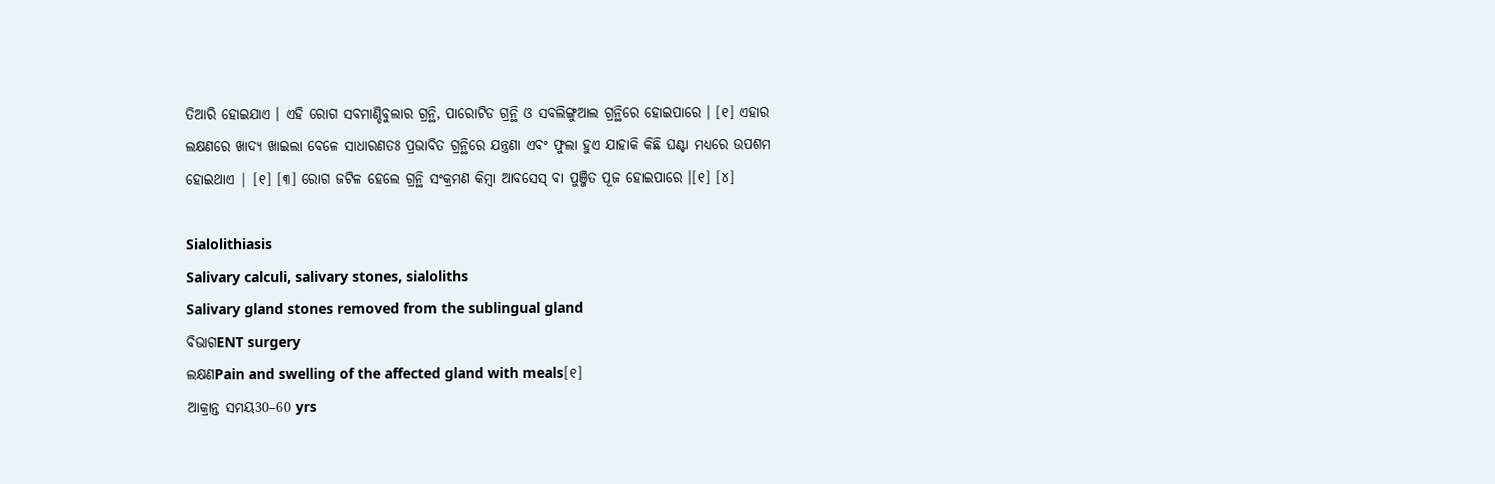ତିଆରି ହୋଇଯାଏ । ଏହି ରୋଗ ସବମାଣ୍ଡିବୁଲାର ଗ୍ରନ୍ଥି, ପାରୋଟିଡ ଗ୍ରନ୍ଥି ଓ ସବଲିଙ୍ଗୁଆଲ ଗ୍ରନ୍ଥିରେ ହୋଇପାରେ । [୧] ଏହାର ଲକ୍ଷଣରେ ଖାଦ୍ୟ ଖାଇଲା ବେଳେ ସାଧାରଣତଃ ପ୍ରଭାବିତ ଗ୍ରନ୍ଥିରେ ଯନ୍ତ୍ରଣା ଏବଂ ଫୁଲା ହୁଏ ଯାହାକି କିଛି ଘଣ୍ଟା ମଧ୍ୟରେ ଉପଶମ ହୋଇଥାଏ | [୧] [୩] ରୋଗ ଜଟିଳ ହେଲେ ଗ୍ରନ୍ଥି ସଂକ୍ରମଣ କିମ୍ବା ଆବସେସ୍ ବା ପୁଞ୍ଜିତ ପୂଜ ହୋଇପାରେ ।[୧] [୪]

Sialolithiasis
Salivary calculi, salivary stones, sialoliths
Salivary gland stones removed from the sublingual gland
ବିଭାଗENT surgery
ଲକ୍ଷଣPain and swelling of the affected gland with meals[୧]
ଆକ୍ରାନ୍ତ ସମୟ30–60 yrs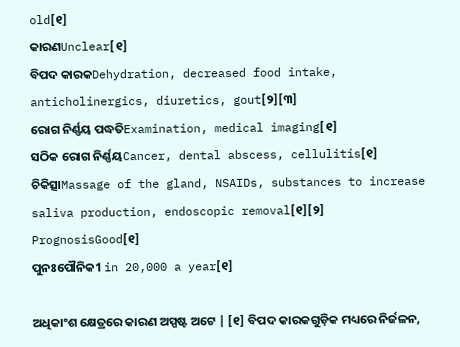old[୧]
କାରଣUnclear[୧]
ବିପଦ କାରକDehydration, decreased food intake, anticholinergics, diuretics, gout[୨][୩]
ରୋଗ ନିର୍ଣ୍ଣୟ ପଦ୍ଧତିExamination, medical imaging[୧]
ସଠିକ ରୋଗ ନିର୍ଣ୍ଣୟCancer, dental abscess, cellulitis[୧]
ଚିକିତ୍ସାMassage of the gland, NSAIDs, substances to increase saliva production, endoscopic removal[୧][୨]
PrognosisGood[୧]
ପୁନଃପୌନିକ1 in 20,000 a year[୧]

ଅଧିକାଂଶ କ୍ଷେତ୍ରରେ କାରଣ ଅସ୍ପଷ୍ଟ ଅଟେ | [୧] ବିପଦ କାରକଗୁଡ଼ିକ ମଧ୍ୟରେ ନିର୍ଜଳନ,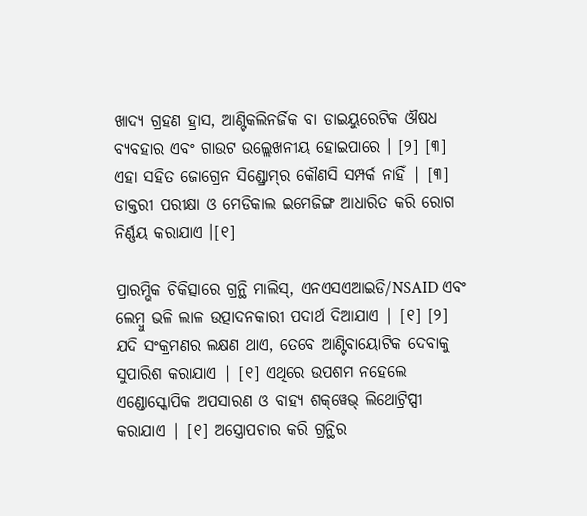ଖାଦ୍ୟ ଗ୍ରହଣ ହ୍ରାସ, ଆଣ୍ଟିକଲିନର୍ଜିକ ବା ଡାଇୟୁରେଟିକ ଔଷଧ ବ୍ୟବ‌ହାର ଏବଂ ଗାଉଟ ଉଲ୍ଲେଖନୀୟ ହୋଇପାରେ । [୨] [୩] ଏହା ସ‌ହିତ ଜୋଗ୍ରେନ ସିଣ୍ଡ୍ରୋମ୍‌‌ର କୌଣସି ସମ୍ପର୍କ ନାହିଁ | [୩] ଡାକ୍ତରୀ ପରୀକ୍ଷା ଓ ମେଡିକାଲ ଇମେଜିଙ୍ଗ ଆଧାରିତ କରି ରୋଗ ନିର୍ଣ୍ଣୟ କରାଯାଏ ।[୧]

ପ୍ରାରମ୍ଭିକ ଚିକିତ୍ସାରେ ଗ୍ରନ୍ଥି ମାଲିସ୍, ଏନଏସଏଆଇଡି/NSAID ଏବଂ ଲେମ୍ବୁ ଭଳି ଲାଳ ଉତ୍ପାଦନ‌କାରୀ ପଦାର୍ଥ ଦିଆଯାଏ | [୧] [୨] ଯଦି ସଂକ୍ରମଣର ଲକ୍ଷଣ ଥାଏ, ତେବେ ଆଣ୍ଟିବାୟୋଟିକ ଦେବାକୁ ସୁପାରିଶ କରାଯାଏ | [୧] ଏଥିରେ ଉପଶମ ନହେଲେ ଏଣ୍ଡୋସ୍କୋପିକ ଅପସାରଣ ଓ ବାହ୍ୟ ଶକ୍‌ୱେଭ୍ ଲିଥୋଟ୍ରିପ୍ସୀ କରାଯାଏ | [୧] ଅସ୍ତ୍ରୋପଚାର କରି ଗ୍ରନ୍ଥିର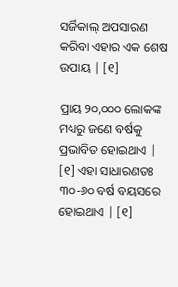ସର୍ଜିକାଲ୍ ଅପସାରଣ କରିବା ଏହାର ଏକ ଶେଷ ଉପାୟ | [୧]

ପ୍ରାୟ ୨୦,୦୦୦ ଲୋକଙ୍କ ମଧ୍ୟରୁ ଜଣେ ବର୍ଷକୁ ପ୍ରଭାବିତ ହୋଇଥାଏ | [୧] ଏହା ସାଧାରଣତଃ ୩୦-୬୦ ବର୍ଷ ବୟସରେ ହୋଇଥାଏ | [୧]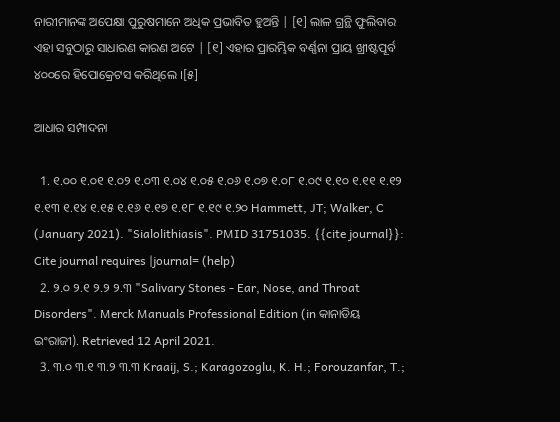ନାରୀମାନଙ୍କ ଅପେକ୍ଷା ପୁରୁଷମାନେ ଅଧିକ ପ୍ରଭାବିତ ହୁଅନ୍ତି | [୧] ଲାଳ ଗ୍ରନ୍ଥି ଫୁଲିବାର ଏହା ସବୁଠାରୁ ସାଧାରଣ କାରଣ ଅଟେ | [୧] ଏହାର ପ୍ରାରମ୍ଭିକ ବର୍ଣ୍ଣନା ପ୍ରାୟ ଖ୍ରୀଷ୍ଟପୂର୍ବ ୪୦୦ରେ ହିପୋକ୍ରେଟସ କରିଥିଲେ ।[୫]

ଆଧାର ସମ୍ପାଦନା

  1. ୧.୦୦ ୧.୦୧ ୧.୦୨ ୧.୦୩ ୧.୦୪ ୧.୦୫ ୧.୦୬ ୧.୦୭ ୧.୦୮ ୧.୦୯ ୧.୧୦ ୧.୧୧ ୧.୧୨ ୧.୧୩ ୧.୧୪ ୧.୧୫ ୧.୧୬ ୧.୧୭ ୧.୧୮ ୧.୧୯ ୧.୨୦ Hammett, JT; Walker, C (January 2021). "Sialolithiasis". PMID 31751035. {{cite journal}}: Cite journal requires |journal= (help)
  2. ୨.୦ ୨.୧ ୨.୨ ୨.୩ "Salivary Stones - Ear, Nose, and Throat Disorders". Merck Manuals Professional Edition (in କାନାଡିୟ ଇଂରାଜୀ). Retrieved 12 April 2021.
  3. ୩.୦ ୩.୧ ୩.୨ ୩.୩ Kraaij, S.; Karagozoglu, K. H.; Forouzanfar, T.;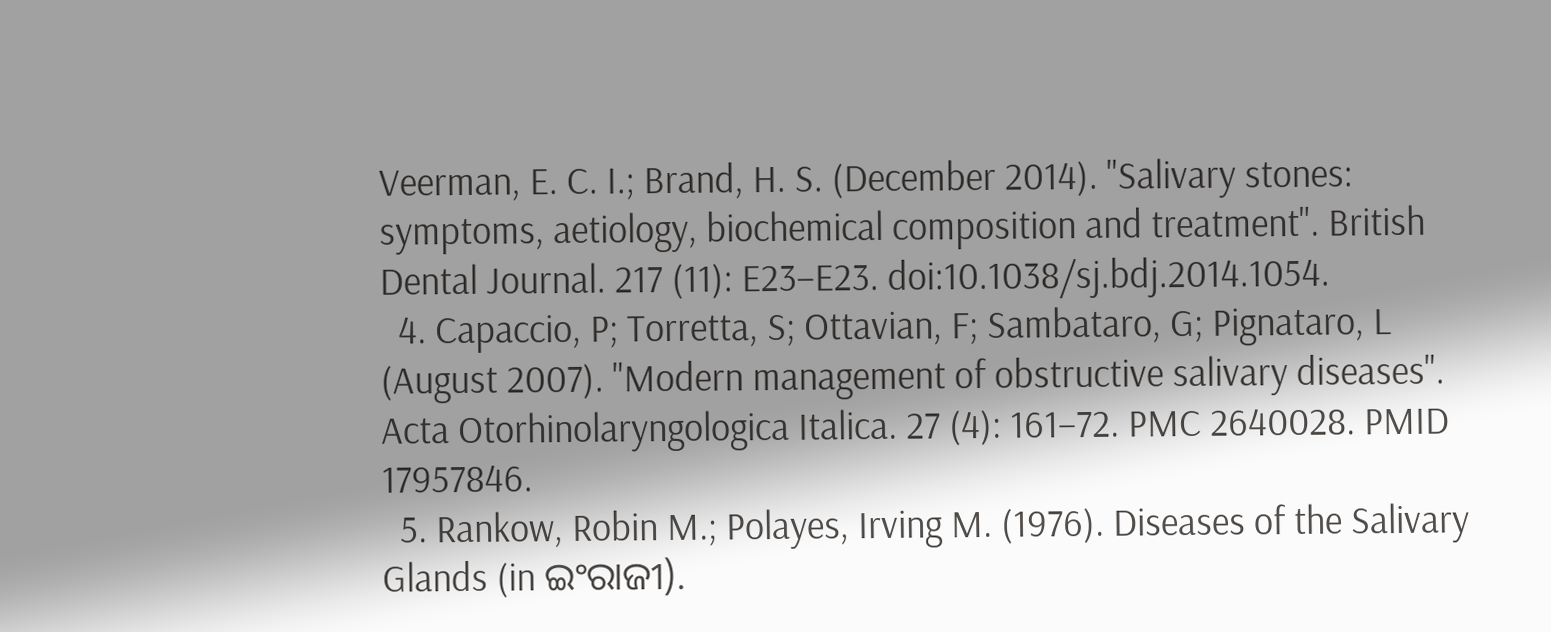Veerman, E. C. I.; Brand, H. S. (December 2014). "Salivary stones: symptoms, aetiology, biochemical composition and treatment". British Dental Journal. 217 (11): E23–E23. doi:10.1038/sj.bdj.2014.1054.
  4. Capaccio, P; Torretta, S; Ottavian, F; Sambataro, G; Pignataro, L (August 2007). "Modern management of obstructive salivary diseases". Acta Otorhinolaryngologica Italica. 27 (4): 161–72. PMC 2640028. PMID 17957846.
  5. Rankow, Robin M.; Polayes, Irving M. (1976). Diseases of the Salivary Glands (in ଇଂରାଜୀ).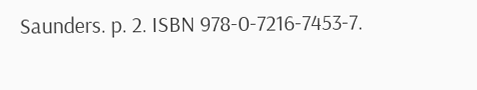Saunders. p. 2. ISBN 978-0-7216-7453-7.